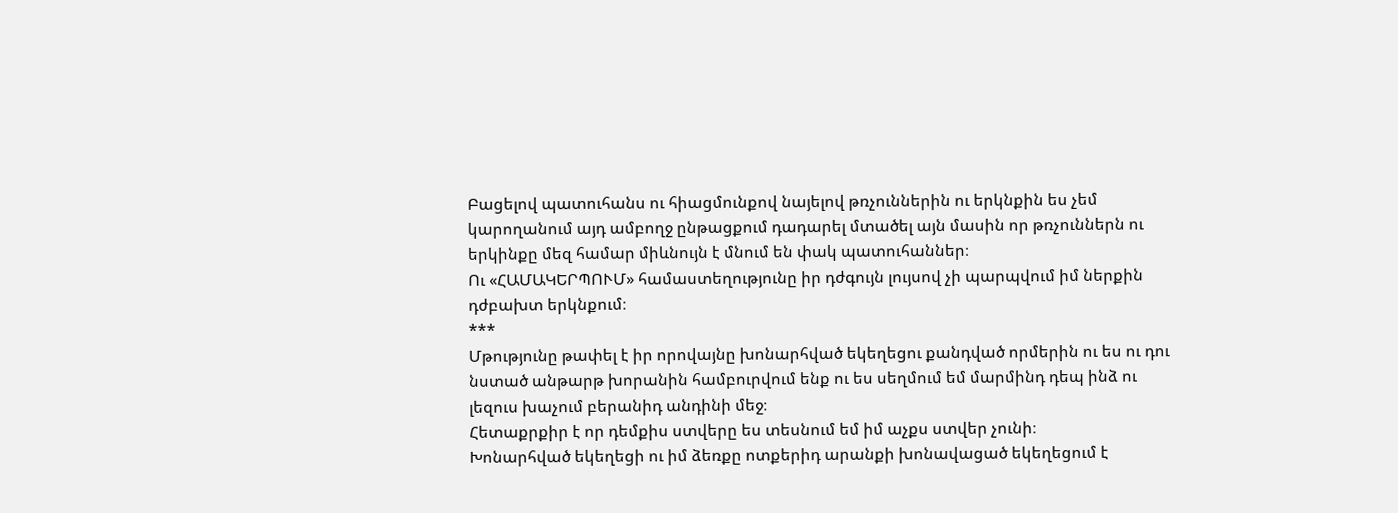Բացելով պատուհանս ու հիացմունքով նայելով թռչուններին ու երկնքին ես չեմ կարողանում այդ ամբողջ ընթացքում դադարել մտածել այն մասին որ թռչուններն ու երկինքը մեզ համար միևնույն է մնում են փակ պատուհաններ։
Ու «ՀԱՄԱԿԵՐՊՈՒՄ» համաստեղությունը իր դժգույն լույսով չի պարպվում իմ ներքին դժբախտ երկնքում։
***
Մթությունը թափել է իր որովայնը խոնարհված եկեղեցու քանդված որմերին ու ես ու դու նստած անթարթ խորանին համբուրվում ենք ու ես սեղմում եմ մարմինդ դեպ ինձ ու լեզուս խաչում բերանիդ անդինի մեջ։
Հետաքրքիր է որ դեմքիս ստվերը ես տեսնում եմ իմ աչքս ստվեր չունի։
Խոնարհված եկեղեցի ու իմ ձեռքը ոտքերիդ արանքի խոնավացած եկեղեցում է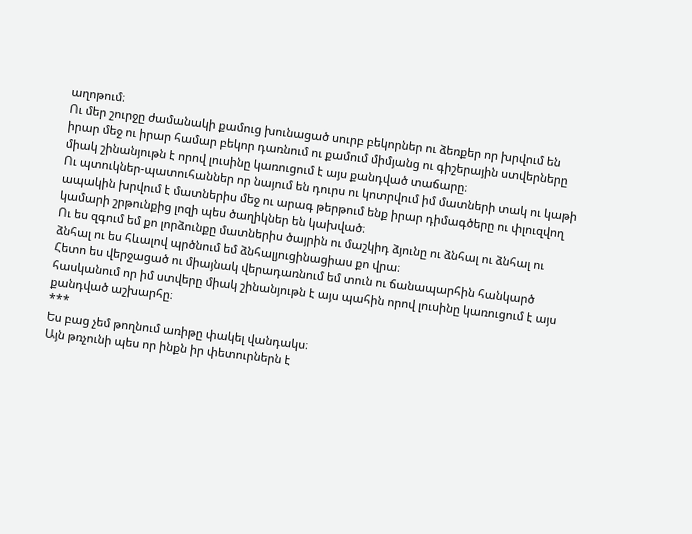աղոթում։
Ու մեր շուրջը ժամանակի քամուց խունացած սուրբ բեկորներ ու ձեռքեր որ խրվում են իրար մեջ ու իրար համար բեկոր դառնում ու քամում միմյանց ու գիշերային ստվերները միակ շինանյութն է որով լուսինը կառուցում է այս քանդված տաճարը։
Ու պտուկներ-պատուհաններ որ նայում են դուրս ու կոտրվում իմ մատների տակ ու կաթի ապակին խրվում է մատներիս մեջ ու արագ թերթում ենք իրար դիմագծերը ու փլուզվող կամարի շրթունքից լոզի պես ծաղիկներ են կախված։
Ու ես զգում եմ քո լորձունքը մատներիս ծայրին ու մաշկիդ ձյունը ու ձնհալ ու ձնհալ ու ձնհալ ու ես հևալով պրծնում եմ ձնհալյուցինացիաս քո վրա։
Հետո ես վերջացած ու միայնակ վերադառնում եմ տուն ու ճանապարհին հանկարծ հասկանում որ իմ ստվերը միակ շինանյութն է այս պահին որով լուսինը կառուցում է այս քանդված աշխարհը։
***
Ես բաց չեմ թողնում առիթը փակել վանդակս։
Այն թռչունի պես որ ինքն իր փետուրներն է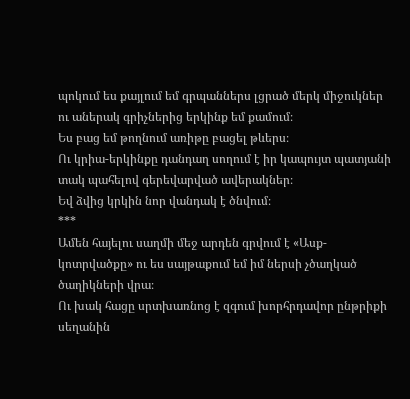պոկում ես քայլում եմ գրպաններս լցրած մերկ միջուկներ ու աներակ գրիչներից երկինք եմ քամում։
Ես բաց եմ թողնում առիթը բացել թևերս։
Ու կրիա-երկինքը դանդաղ սողում է իր կապույտ պատյանի տակ պահելով գերեվարված ավերակներ։
Եվ ձվից կրկին նոր վանդակ է ծնվում։
***
Ամեն հայելու սաղմի մեջ արդեն գրվում է «Ասք-կոտրվածքը» ու ես սայթաքում եմ իմ ներսի չծաղկած ծաղիկների վրա։
Ու խակ հացը սրտխառնոց է զգում խորհրդավոր ընթրիքի սեղանին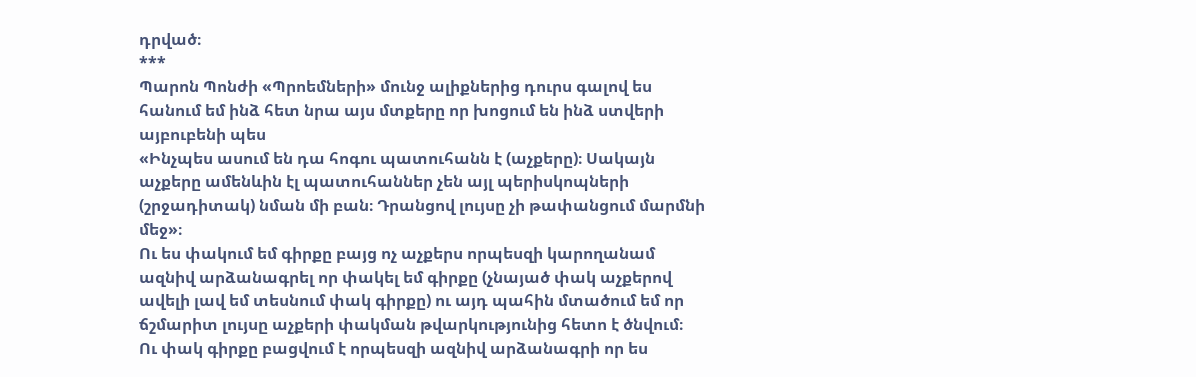դրված։
***
Պարոն Պոնժի «Պրոեմների» մունջ ալիքներից դուրս գալով ես հանում եմ ինձ հետ նրա այս մտքերը որ խոցում են ինձ ստվերի այբուբենի պես
«Ինչպես ասում են դա հոգու պատուհանն է (աչքերը)։ Սակայն աչքերը ամենևին էլ պատուհաններ չեն այլ պերիսկոպների (շրջադիտակ) նման մի բան։ Դրանցով լույսը չի թափանցում մարմնի մեջ»։
Ու ես փակում եմ գիրքը բայց ոչ աչքերս որպեսզի կարողանամ ազնիվ արձանագրել որ փակել եմ գիրքը (չնայած փակ աչքերով ավելի լավ եմ տեսնում փակ գիրքը) ու այդ պահին մտածում եմ որ ճշմարիտ լույսը աչքերի փակման թվարկությունից հետո է ծնվում։
Ու փակ գիրքը բացվում է որպեսզի ազնիվ արձանագրի որ ես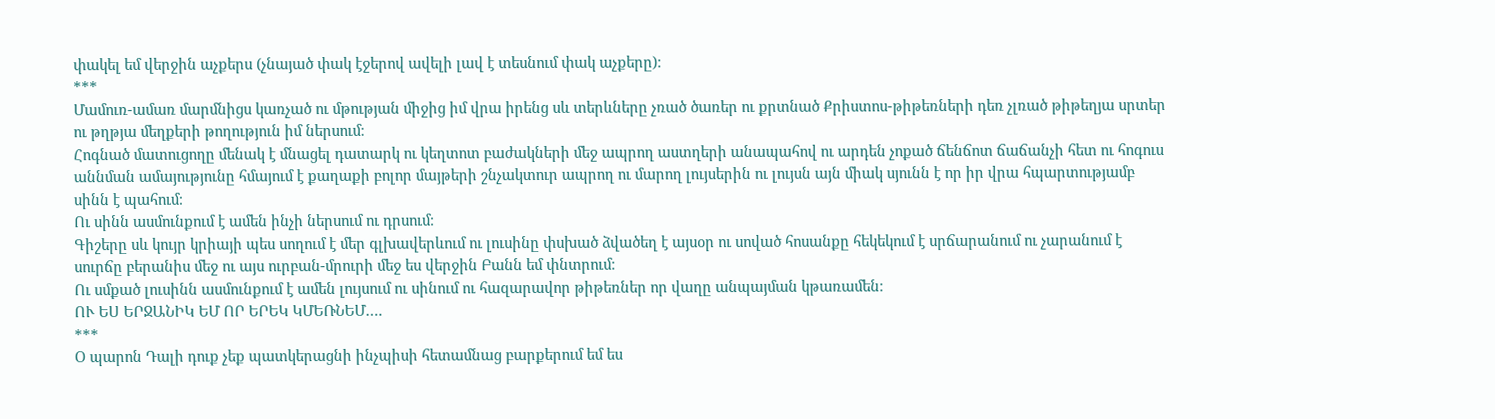փակել եմ վերջին աչքերս (չնայած փակ էջերով ավելի լավ է տեսնում փակ աչքերը)։
***
Մամուռ-ամառ մարմնիցս կառչած ու մթության միջից իմ վրա իրենց սև տերևները չռած ծառեր ու քրտնած Քրիստոս-թիթեռների դեռ չլռած թիթեղյա սրտեր ու թղթյա մեղքերի թողություն իմ ներսում։
Հոգնած մատուցողը մենակ է մնացել դատարկ ու կեղտոտ բաժակների մեջ ապրող աստղերի անապահով ու արդեն չոքած ճենճոտ ճաճանչի հետ ու հոգուս աննման ամայությունը հմայում է քաղաքի բոլոր մայթերի շնչակտուր ապրող ու մարող լույսերին ու լույսն այն միակ սյունն է որ իր վրա հպարտությամբ սինն է պահում։
Ու սինն ասմունքում է ամեն ինչի ներսում ու դրսում։
Գիշերը սև կույր կրիայի պես սողում է մեր գլխավերևում ու լուսինը փսխած ձվածեղ է այսօր ու սոված հոսանքը հեկեկում է սրճարանում ու չարանում է սուրճը բերանիս մեջ ու այս ուրբան-մրուրի մեջ ես վերջին Բանն եմ փնտրում։
Ու սմքած լուսինն ասմունքում է ամեն լույսում ու սինում ու հազարավոր թիթեռներ որ վաղը անպայման կթառամեն։
ՈՒ ԵՍ ԵՐՋԱՆԻԿ ԵՄ ՈՐ ԵՐԵԿ ԿՄԵՌՆԵՄ….
***
Օ պարոն Դալի դուք չեք պատկերացնի ինչպիսի հետամնաց բարքերում եմ ես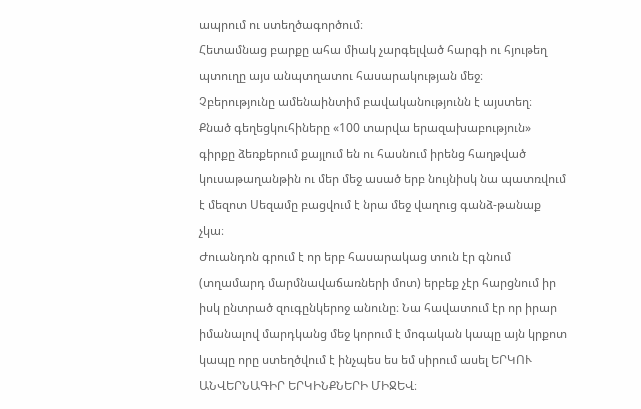ապրում ու ստեղծագործում։
Հետամնաց բարքը ահա միակ չարգելված հարգի ու հյութեղ պտուղը այս անպտղատու հասարակության մեջ։
Չբերությունը ամենաինտիմ բավականությունն է այստեղ։
Քնած գեղեցկուհիները «100 տարվա երազախաբություն» գիրքը ձեռքերում քայլում են ու հասնում իրենց հաղթված կուսաթաղանթին ու մեր մեջ ասած երբ նույնիսկ նա պատռվում է մեզոտ Սեզամը բացվում է նրա մեջ վաղուց գանձ-թանաք չկա։
Ժուանդոն գրում է որ երբ հասարակաց տուն էր գնում (տղամարդ մարմնավաճառների մոտ) երբեք չէր հարցնում իր իսկ ընտրած զուգընկերոջ անունը։ Նա հավատում էր որ իրար իմանալով մարդկանց մեջ կորում է մոգական կապը այն կրքոտ կապը որը ստեղծվում է ինչպես ես եմ սիրում ասել ԵՐԿՈՒ ԱՆՎԵՐՆԱԳԻՐ ԵՐԿԻՆՔՆԵՐԻ ՄԻՋԵՎ։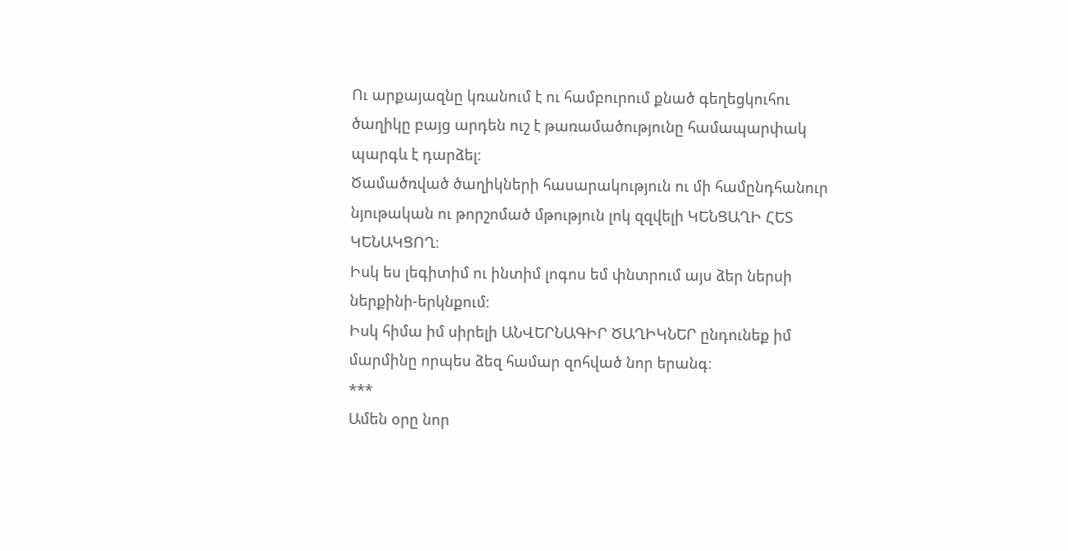Ու արքայազնը կռանում է ու համբուրում քնած գեղեցկուհու ծաղիկը բայց արդեն ուշ է թառամածությունը համապարփակ պարգև է դարձել։
Ծամածռված ծաղիկների հասարակություն ու մի համընդհանուր նյութական ու թորշոմած մթություն լոկ զզվելի ԿԵՆՑԱՂԻ ՀԵՏ ԿԵՆԱԿՑՈՂ։
Իսկ ես լեգիտիմ ու ինտիմ լոգոս եմ փնտրում այս ձեր ներսի ներքինի-երկնքում։
Իսկ հիմա իմ սիրելի ԱՆՎԵՐՆԱԳԻՐ ԾԱՂԻԿՆԵՐ ընդունեք իմ մարմինը որպես ձեզ համար զոհված նոր երանգ։
***
Ամեն օրը նոր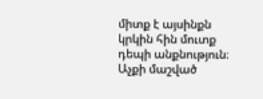միտք է այսինքն կրկին հին մուտք դեպի անքնություն։
Աչքի մաշված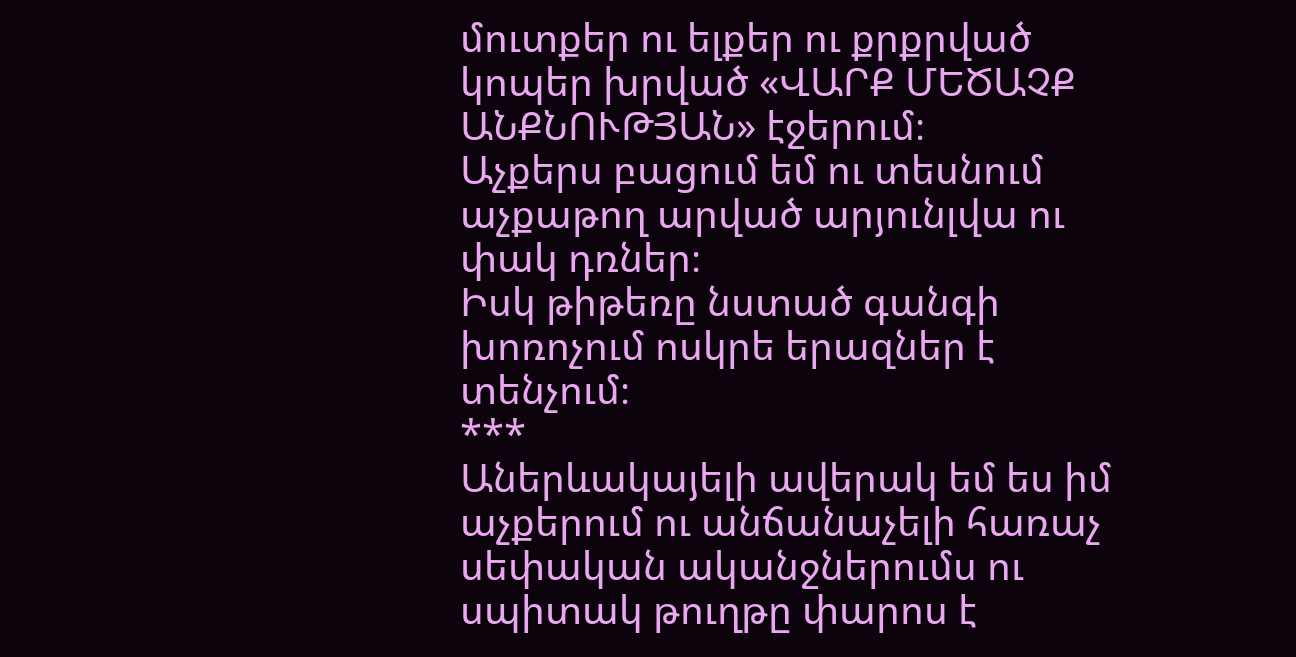մուտքեր ու ելքեր ու քրքրված կոպեր խրված «ՎԱՐՔ ՄԵԾԱՉՔ ԱՆՔՆՈՒԹՅԱՆ» էջերում։
Աչքերս բացում եմ ու տեսնում աչքաթող արված արյունլվա ու փակ դռներ։
Իսկ թիթեռը նստած գանգի խոռոչում ոսկրե երազներ է տենչում։
***
Աներևակայելի ավերակ եմ ես իմ աչքերում ու անճանաչելի հառաչ սեփական ականջներումս ու սպիտակ թուղթը փարոս է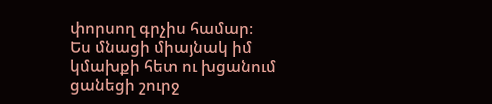փորսող գրչիս համար։
Ես մնացի միայնակ իմ կմախքի հետ ու խցանում ցանեցի շուրջ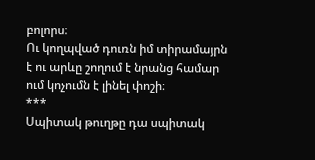բոլորս։
Ու կողպված դուռն իմ տիրամայրն է ու արևը շողում է նրանց համար ում կոչումն է լինել փոշի։
***
Սպիտակ թուղթը դա սպիտակ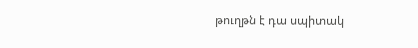թուղթն է դա սպիտակ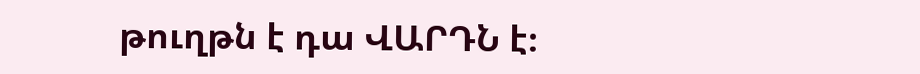թուղթն է դա ՎԱՐԴՆ է։